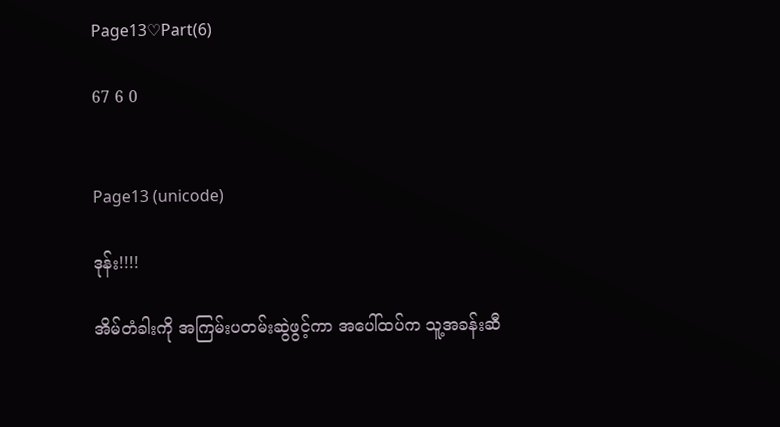Page13♡Part(6)

67 6 0


Page13 (unicode)

ဒုန်း!!!!

အိမ်တံခါးကို အကြမ်းပတမ်းဆွဲဖွင့်ကာ အပေါ်ထပ်က သူ့အခန်းဆီ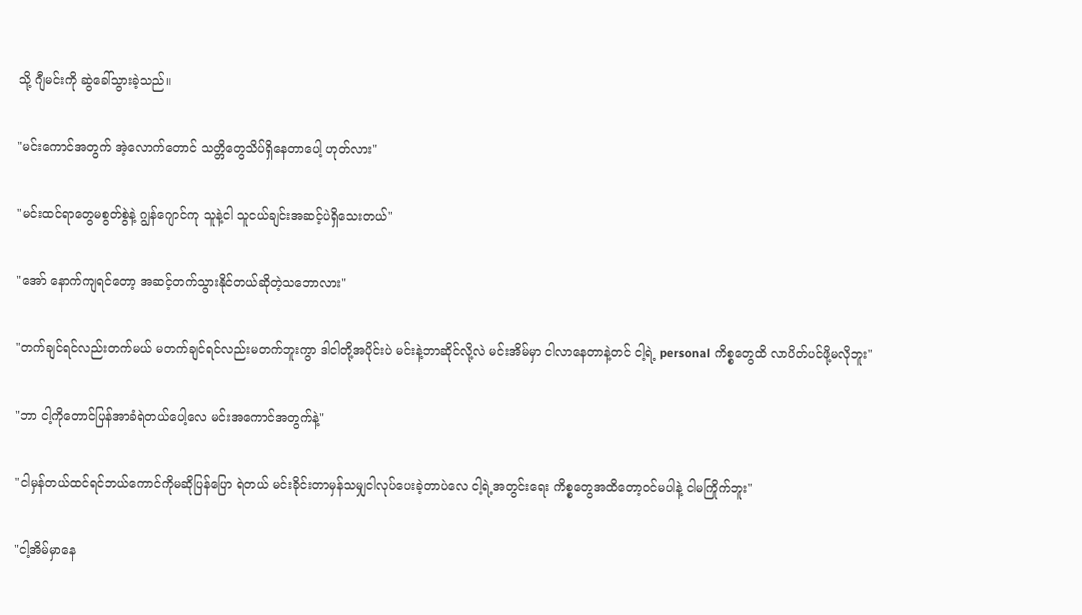သို့ ဂျီမင်းကို ဆွဲခေါ်သွားခဲ့သည်။

"မင်းကောင်အတွက် အဲ့လောက်တောင် သတ္တိတွေသိပ်ရှိနေတာပေါ့ ဟုတ်လား"

"မင်းထင်ရာတွေမစွတ်စွဲနဲ့ ဂျွန်ဂျောင်ကု သူနဲ့ငါ သူငယ်ချင်းအဆင့်ပဲရှိသေးတယ်"

"အော် နောက်ကျရင်တော့ အဆင့်တက်သွားနိုင်တယ်ဆိုတဲ့သဘောလား"

"တက်ချင်ရင်လည်းတက်မယ် မတက်ချင်ရင်လည်းမတက်ဘူးကွာ ဒါငါတို့အပိုင်းပဲ မင်းနဲ့ဘာဆိုင်လို့လဲ မင်းအိမ်မှာ ငါလာနေတာနဲ့တင် ငါ့ရဲ့ personal ကိစ္စတွေထိ လာပိတ်ပင်ဖို့မလိုဘူး"

"ဘာ ငါ့ကိုတောင်ပြန်အာခံရဲတယ်ပေါ့လေ မင်းအကောင်အတွက်နဲ့"

"ငါမှန်တယ်ထင်ရင်ဘယ်ကောင်ကိုမဆိုပြန်ပြော ရဲတယ် မင်းခိုင်းတာမှန်သမျှငါလုပ်ပေးခဲ့တာပဲလေ ငါ့ရဲ့အ‌တွင်းရေး ကိစ္စတွေအထိတော့ဝင်မပါနဲ့ ငါမကြိုက်ဘူး"

"ငါ့အိမ်မှာနေ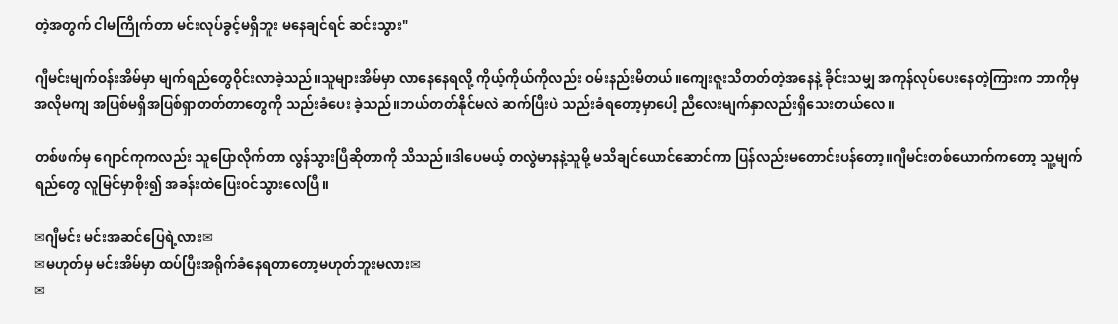တဲ့အတွက် ငါမကြိုက်တာ မင်းလုပ်ခွင့်မရှိဘူး မနေချင်ရင် ဆင်းသွား"

ဂျီမင်းမျက်ဝန်းအိမ်မှာ မျက်ရည်တွေဝိုင်းလာခဲ့သည်။သူများအိမ်မှာ လာနေနေရလို့ ကိုယ့်ကိုယ်ကိုလည်း ဝမ်းနည်းမိတယ်။ကျေးဇူးသိတတ်တဲ့အနေနဲ့ ခိုင်းသမျှ အကုန်လုပ်ပေးနေတဲ့ကြားက ဘာကိုမှ အလိုမကျ အပြစ်မရှိအပြစ်ရှာတတ်တာတွေကို သည်းခံပေး ခဲ့သည်။ဘယ်တတ်နိုင်မလဲ ဆက်ပြီးပဲ သည်းခံရတော့မှာပေါ့ ညီလေးမျက်နှာလည်းရှိသေးတယ်လေ။

တစ်ဖက်မှ ဂျောင်ကုကလည်း သူပြောလိုက်တာ လွန်သွားပြီဆိုတာကို သိသည်။ဒါပေမယ့် တလွဲမာနနဲ့သူမို့ မသိချင်ယောင်ဆောင်ကာ ပြန်လည်းမတောင်းပန်တော့။ဂျီမင်းတစ်ယောက်ကတော့ သူ့မျက်ရည်တွေ လူမြင်မှာစိုး၍ အခန်းထဲပြေးဝင်သွားလေပြီ။

✉ဂျီမင်း မင်းအဆင်ပြေရဲ့လား✉
✉မဟုတ်မှ မင်းအိမ်မှာ ထပ်ပြီးအရိုက်ခံနေရတာတော့မဟုတ်ဘူးမလား✉
✉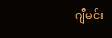ဂျီမင်း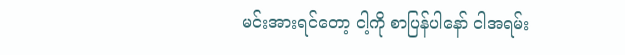မင်းအားရင်တော့ ငါ့ကို စာပြန်ပါနော် ငါအရမ်း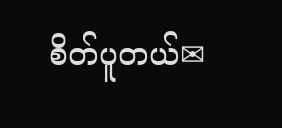စိတ်ပူတယ်✉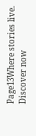Page13Where stories live. Discover now